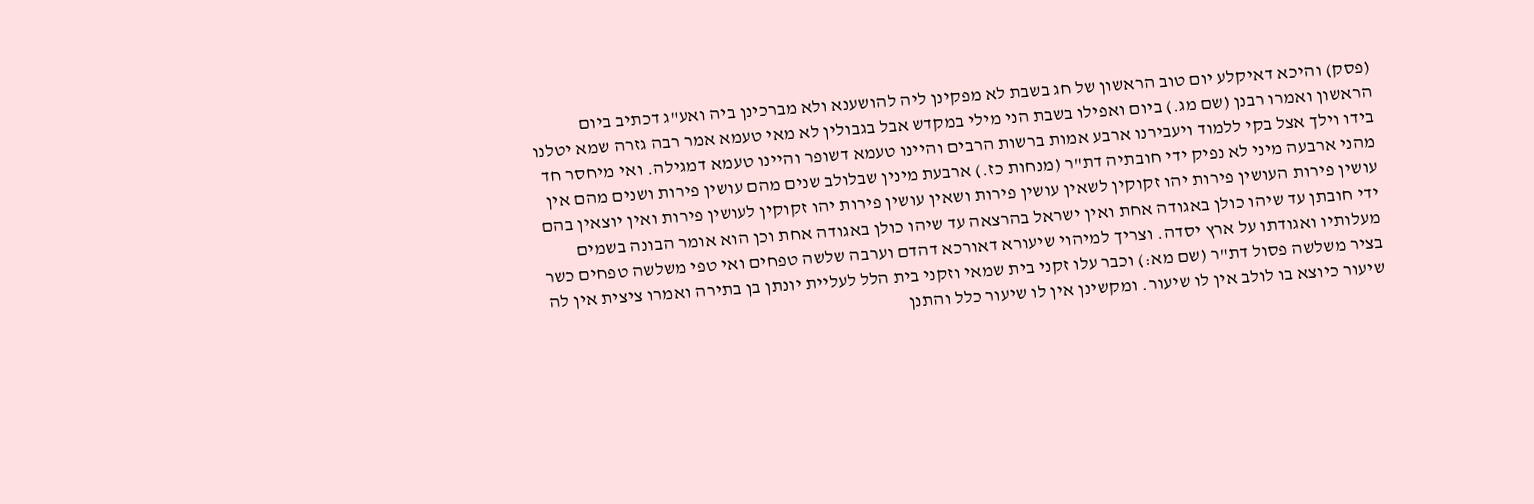(פסק) והיכא דאיקלע יום טוב הראשון של חג בשבת לא מפקינן ליה להושענא ולא מברכינן ביה ואע"ג דכתיב ביום הראשון ואמרו רבנן (שם מג.) ביום ואפילו בשבת הני מילי במקדש אבל בגבולין לא מאי טעמא אמר רבה גזרה שמא יטלנו בידו וילך אצל בקי ללמוד ויעבירנו ארבע אמות ברשות הרבים והיינו טעמא דשופר והיינו טעמא דמגילה. ואי מיחסר חד מהני ארבעה מיני לא נפיק ידי חובתיה דת"ר (מנחות כז.) ארבעת מינין שבלולב שנים מהם עושין פירות ושנים מהם אין עושין פירות העושין פירות יהו זקוקין לשאין עושין פירות ושאין עושין פירות יהו זקוקין לעושין פירות ואין יוצאין בהם ידי חובתן עד שיהו כולן באגודה אחת ואין ישראל בהרצאה עד שיהו כולן באגודה אחת וכן הוא אומר הבונה בשמים מעלותיו ואגודתו על ארץ יסדה. וצריך למיהוי שיעורא דאורכא דהדם וערבה שלשה טפחים ואי טפי משלשה טפחים כשר בציר משלשה פסול דת"ר (שם מא:) וכבר עלו זקני בית שמאי וזקני בית הלל לעליית יונתן בן בתירה ואמרו ציצית אין לה שיעור כיוצא בו לולב אין לו שיעור. ומקשינן אין לו שיעור כלל והתנן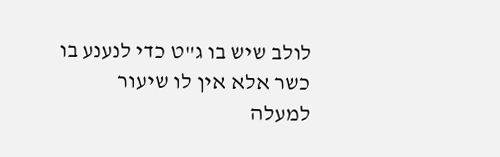לולב שיש בו ג"ט כדי לנענע בו כשר אלא אין לו שיעור למעלה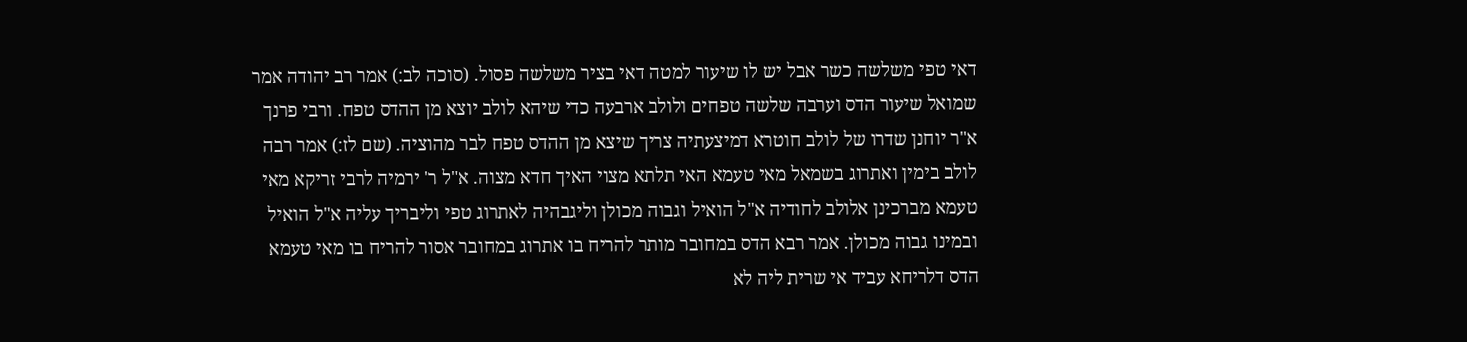דאי טפי משלשה כשר אבל יש לו שיעור למטה דאי בציר משלשה פסול. (סוכה לב:) אמר רב יהודה אמר שמואל שיעור הדס וערבה שלשה טפחים ולולב ארבעה כדי שיהא לולב יוצא מן ההדס טפח. ורבי פרנך א"ר יוחנן שדרו של לולב חוטרא דמיצעתיה צריך שיצא מן ההדס טפח לבר מהוציה. (שם לז:) אמר רבה לולב בימין ואתרוג בשמאל מאי טעמא האי תלתא מצוי האיך חדא מצוה. א"ל ר' ירמיה לרבי זריקא מאי טעמא מברכינן אלולב לחודיה א"ל הואיל וגבוה מכולן וליגבהיה לאתרוג טפי וליבריך עליה א"ל הואיל ובמינו גבוה מכולן. אמר רבא הדס במחובר מותר להריח בו אתרוג במחובר אסור להריח בו מאי טעמא הדס דלריחא עביד אי שרית ליה לא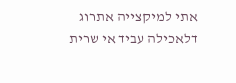אתי למיקצייה אתרוג דלאכילה עביד אי שרית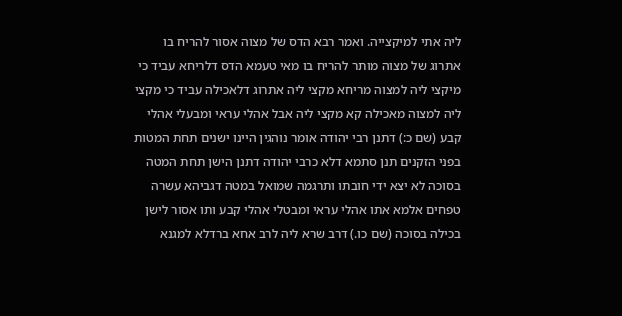ליה אתי למיקצייה. ואמר רבא הדס של מצוה אסור להריח בו אתרוג של מצוה מותר להריח בו מאי טעמא הדס דלריחא עביד כי מיקצי ליה למצוה מריחא מקצי ליה אתרוג דלאכילה עביד כי מקצי ליה למצוה מאכילה קא מקצי ליה אבל אהלי עראי ומבעלי אהלי קבע (שם כ:) דתנן רבי יהודה אומר נוהגין היינו ישנים תחת המטות בפני הזקנים תנן סתמא דלא כרבי יהודה דתנן הישן תחת המטה בסוכה לא יצא ידי חובתו ותרגמה שמואל במטה דגביהא עשרה טפחים אלמא אתו אהלי עראי ומבטלי אהלי קבע ותו אסור לישן בכילה בסוכה (שם כו.) דרב שרא ליה לרב אחא ברדלא למגנא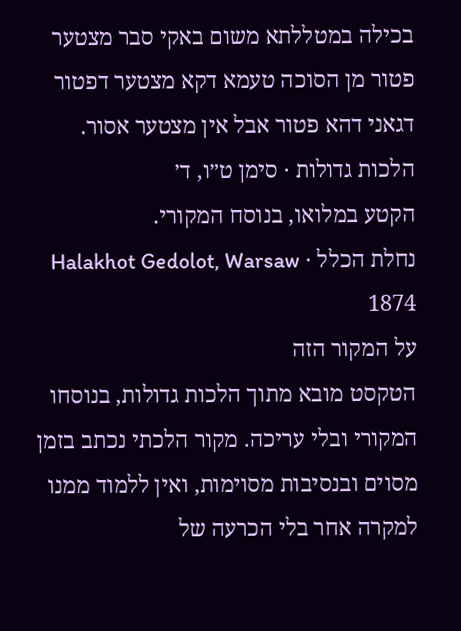בכילה במטללתא משום באקי סבר מצטער פטור מן הסוכה טעמא דקא מצטער דפטור דגאני דהא פטור אבל אין מצטער אסור.
הלכות גדולות · סימן ט״ו, ד׳
הקטע במלואו, בנוסח המקורי.
נחלת הכלל · Halakhot Gedolot, Warsaw 1874
על המקור הזה
הטקסט מובא מתוך הלכות גדולות, בנוסחו המקורי ובלי עריכה. מקור הלכתי נכתב בזמן מסוים ובנסיבות מסוימות, ואין ללמוד ממנו למקרה אחר בלי הכרעה של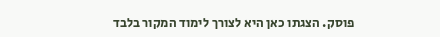פוסק. הצגתו כאן היא לצורך לימוד המקור בלבד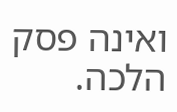ואינה פסק הלכה.